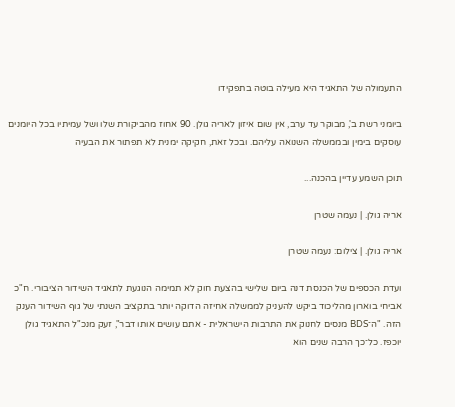התעמולה של התאגיד היא מעילה בוטה בתפקידו

ביומני רשת ב', מבוקר עד ערב, אין שום איזון לאריה גולן. 90 אחוז מהביקורת שלו ושל עמיתיו בכל היומנים עוסקים בימין ובממשלה השנואה עליהם. ובכל זאת, חקיקה ימנית לא תפתור את הבעיה

תוכן השמע עדיין בהכנה...

אריה גולן. | נעמה שטרן

אריה גולן. | צילום: נעמה שטרן

ועדת הכספים של הכנסת דנה ביום שלישי בהצעת חוק לא תמימה הנוגעת לתאגיד השידור הציבורי. ח"כ אביחי בוארון מהליכוד ביקש להעניק לממשלה אחיזה הדוקה יותר בתקציב השנתי של גוף השידור הענק הזה. "ה־BDS מנסים לחנוק את התרבות הישראלית - אתם עושים אותו דבר", זעק מנכ"ל התאגיד גולן יוכפז. כל־כך הרבה שנים הוא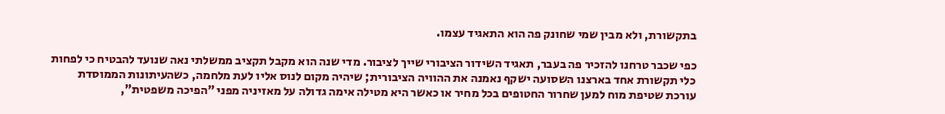בתקשורת, ולא מבין שמי שחונק פה הוא התאגיד עצמו.

כפי שכבר טרחנו להזכיר פה בעבר, תאגיד השידור הציבורי שייך לציבור. מדי שנה הוא מקבל תקציב ממשלתי נאה שנועד להבטיח כי לפחות כלי תקשורת אחד בארצנו השסועה ישקף נאמנה את ההוויה הציבורית; שיהיה מקום לנוס אליו לעת מלחמה, כשהעיתונות הממוסדת עורכת שטיפת מוח למען שחרור החטופים בכל מחיר או כאשר היא מטילה אימה גדולה על מאזיניה מפני "הפיכה משפטית",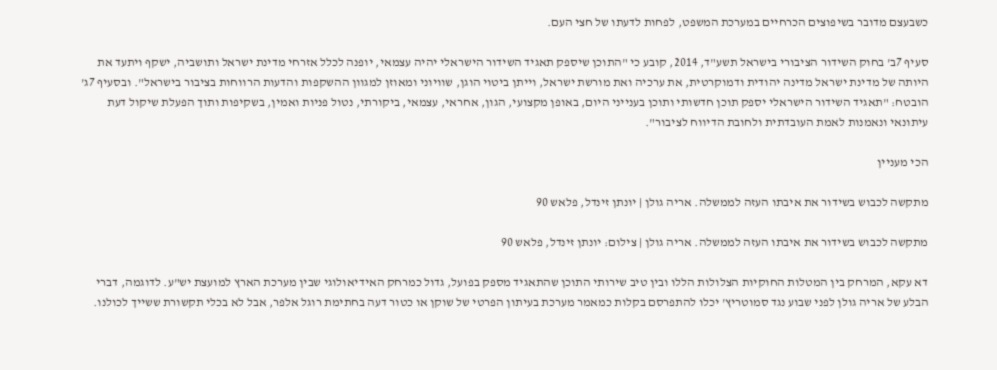כשבעצם מדובר בשיפוצים הכרחיים במערכת המשפט, לפחות לדעתו של חצי העם.

סעיף 7ב' בחוק השידור הציבורי בישראל תשע"ד, 2014, קובע כי "התוכן שיספק תאגיד השידור הישראלי יהיה עצמאי, יופנה לכלל אזרחי מדינת ישראל ותושביה, ישקף ויתעד את היותה של מדינת ישראל מדינה יהודית ודמוקרטית, את ערכיה ואת מורשת ישראל, וייתן ביטוי הוגן, שוויוני ומאוזן למגוון ההשקפות והדעות הרווחות בציבור בישראל". ובסעיף 7ג' הובטח: "תאגיד השידור הישראלי יספק תוכן חדשותי ותוכן בענייני היום, באופן מקצועי, הגון, אחראי, עצמאי, ביקורתי, נטול פניות ואמין, בשקיפות ותוך הפעלת שיקול דעת עיתונאי ונאמנות לאמת העובדתית ולחובת הדיווח לציבור".

הכי מעניין

מתקשה לכבוש בשידור את איבתו העזה לממשלה. אריה גולן | יונתן זינדל, פלאש 90

מתקשה לכבוש בשידור את איבתו העזה לממשלה. אריה גולן | צילום: יונתן זינדל, פלאש 90

דא עקא, המרחק בין המטלות החוקיות הצלולות הללו ובין טיב שירותי התוכן שהתאגיד מספק בפועל, גדול כמרחק האידיאולוגי שבין מערכת הארץ למועצת יש"ע. לדוגמה, דברי הבלע של אריה גולן לפני שבוע נגד סמוטריץ' יכלו להתפרסם בקלות כמאמר מערכת בעיתון הפרטי של שוקן או כטור דעה בחתימת רוגל אלפר, אבל לא בכלי תקשורת ששייך לכולנו.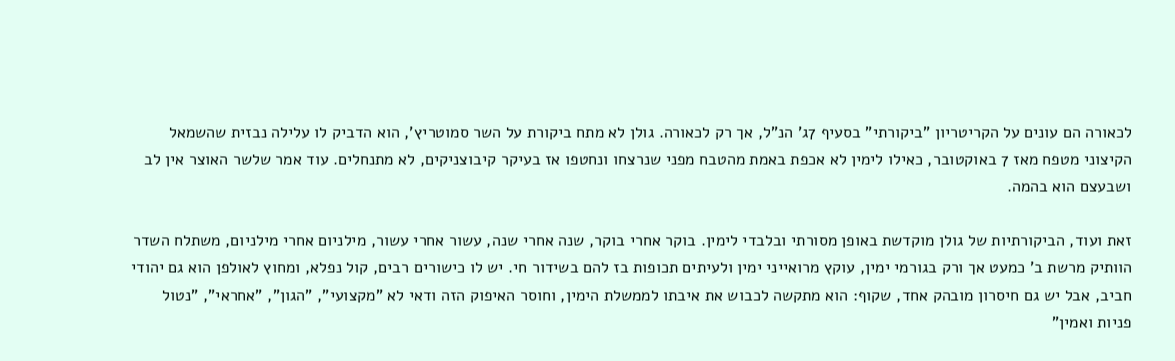לכאורה הם עונים על הקריטריון "ביקורתי" בסעיף 7ג' הנ"ל, אך רק לכאורה. גולן לא מתח ביקורת על השר סמוטריץ', הוא הדביק לו עלילה נבזית שהשמאל הקיצוני מטפח מאז 7 באוקטובר, כאילו לימין לא אכפת באמת מהטבח מפני שנרצחו ונחטפו אז בעיקר קיבוצניקים, לא מתנחלים. עוד אמר שלשר האוצר אין לב ושבעצם הוא בהמה.

זאת ועוד, הביקורתיות של גולן מוקדשת באופן מסורתי ובלבדי לימין. בוקר אחרי בוקר, שנה אחרי שנה, עשור אחרי עשור, מילניום אחרי מילניום, משתלח השדר הוותיק מרשת ב' כמעט אך ורק בגורמי ימין, עוקץ מרואייני ימין ולעיתים תכופות בז להם בשידור חי. יש לו כישורים רבים, קול נפלא, ומחוץ לאולפן הוא גם יהודי חביב, אבל יש גם חיסרון מובהק אחד, שקוף: הוא מתקשה לכבוש את איבתו לממשלת הימין, וחוסר האיפוק הזה ודאי לא "מקצועי", "הגון", "אחראי", "נטול פניות ואמין"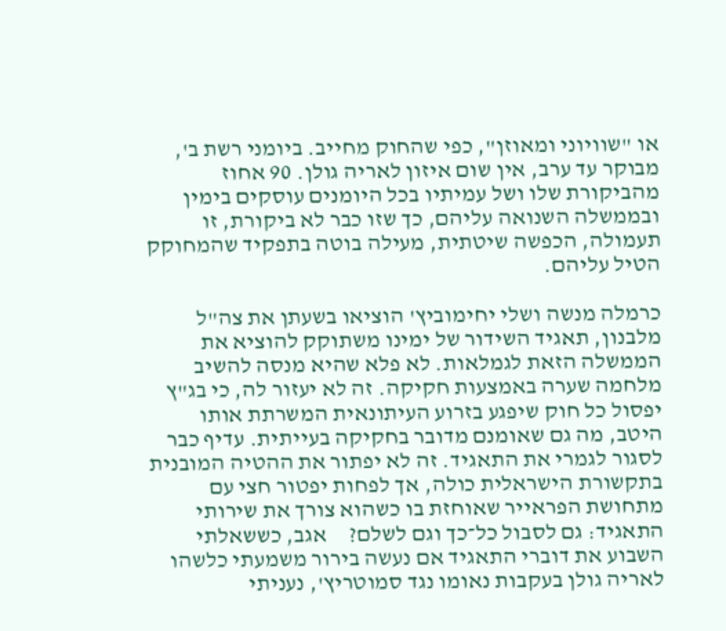או "שוויוני ומאוזן", כפי שהחוק מחייב. ביומני רשת ב', מבוקר עד ערב, אין שום איזון לאריה גולן. 90 אחוז מהביקורת שלו ושל עמיתיו בכל היומנים עוסקים בימין ובממשלה השנואה עליהם, כך שזו כבר לא ביקורת, זו תעמולה, הכפשה שיטתית, מעילה בוטה בתפקיד שהמחוקק הטיל עליהם.

כרמלה מנשה ושלי יחימוביץ' הוציאו בשעתן את צה"ל מלבנון, תאגיד השידור של ימינו משתוקק להוציא את הממשלה הזאת לגמלאות. לא פלא שהיא מנסה להשיב מלחמה שערה באמצעות חקיקה. זה לא יעזור לה, כי בג"ץ יפסול כל חוק שיפגע בזרוע העיתונאית המשרתת אותו היטב, מה גם שאומנם מדובר בחקיקה בעייתית. עדיף כבר לסגור לגמרי את התאגיד. זה לא יפתור את ההטיה המובנית בתקשורת הישראלית כולה, אך לפחות יפטור חצי עם מתחושת הפראייר שאוחזת בו כשהוא צורך את שירותי התאגיד: גם לסבול כל־כך וגם לשלם?     אגב, כששאלתי השבוע את דוברי התאגיד אם נעשה בירור משמעתי כלשהו לאריה גולן בעקבות נאומו נגד סמוטריץ', נעניתי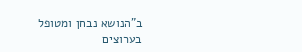ב"הנושא נבחן ומטופל בערוצים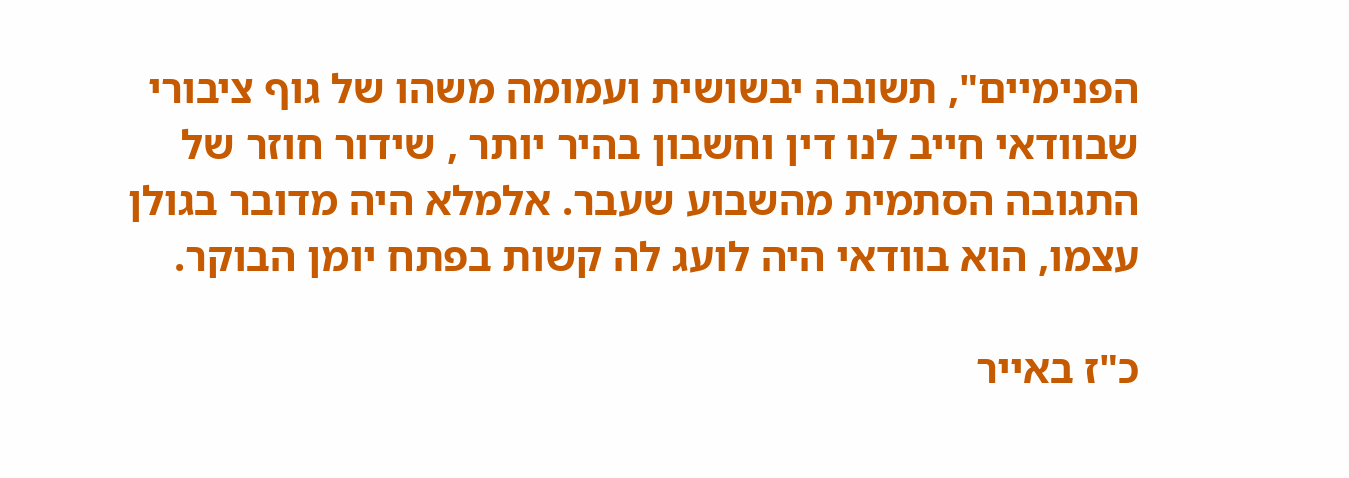הפנימיים", תשובה יבשושית ועמומה משהו של גוף ציבורי שבוודאי חייב לנו דין וחשבון בהיר יותר , שידור חוזר של התגובה הסתמית מהשבוע שעבר. אלמלא היה מדובר בגולן עצמו, הוא בוודאי היה לועג לה קשות בפתח יומן הבוקר.

כ"ז באייר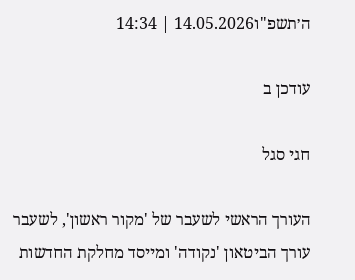ה׳תשפ"ו14.05.2026 | 14:34

עודכן ב

חגי סגל

העורך הראשי לשעבר של 'מקור ראשון', לשעבר עורך הביטאון 'נקודה' ומייסד מחלקת החדשות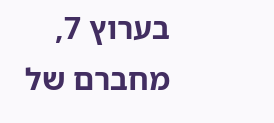בערוץ 7, מחברם של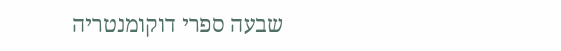שבעה ספרי דוקומנטריה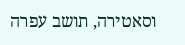וסאטירה, תושב עפרה